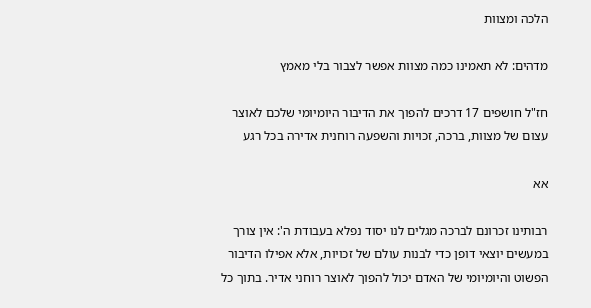הלכה ומצוות

מדהים: לא תאמינו כמה מצוות אפשר לצבור בלי מאמץ

חז"ל חושפים 17 דרכים להפוך את הדיבור היומיומי שלכם לאוצר עצום של מצוות, ברכה, זכויות והשפעה רוחנית אדירה בכל רגע

אא

רבותינו זכרונם לברכה מגלים לנו יסוד נפלא בעבודת ה': אין צורך במעשים יוצאי דופן כדי לבנות עולם של זכויות, אלא אפילו הדיבור הפשוט והיומיומי של האדם יכול להפוך לאוצר רוחני אדיר. בתוך כל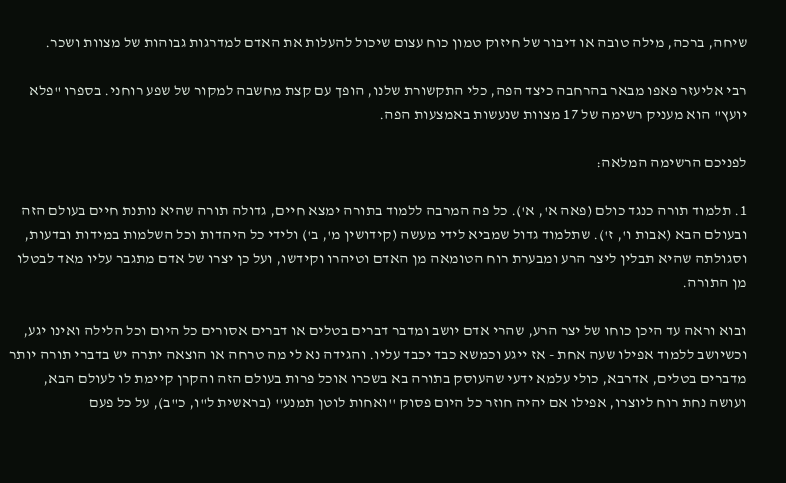שיחה, ברכה, מילה טובה או דיבור של חיזוק טמון כוח עצום שיכול להעלות את האדם למדרגות גבוהות של מצוות ושכר.

רבי אליעזר פאפו מבאר בהרחבה כיצד הפה, כלי התקשורת שלנו, הופך עם קצת מחשבה למקור של שפע רוחני. בספרו "פלא יועץ" הוא מעניק רשימה של 17 מצוות שנעשות באמצעות הפה.

לפניכם הרשימה המלאה:

1. תלמוד תורה כנגד כולם (פאה א', א'). כל פה המרבה ללמוד בתורה ימצא חיים, גדולה תורה שהיא נותנת חיים בעולם הזה ובעולם הבא (אבות ו', ז'). שתלמוד גדול שמביא לידי מעשה (קידושין מ', ב') ולידי כל היהדות וכל השלמות במידות ובדעות, וסגולתה שהיא תבלין ליצר הרע ומבערת רוח הטומאה מן האדם וטיהרו וקידשו, ועל כן יצרו של אדם מתגבר עליו מאד לבטלו מן התורה.

ובוא וראה עד היכן כוחו של יצר הרע, שהרי אדם יושב ומדבר דברים בטלים או דברים אסורים כל היום וכל הלילה ואינו יגע, וכשיושב ללמוד אפילו שעה אחת - אז ייגע וכמשא כבד יכבד עליו. והגידה נא לי מה טרחה או הוצאה יתרה יש בדברי תורה יותר מדברים בטלים, אדרבא, כולי עלמא ידעי שהעוסק בתורה בא בשכרו אוכל פרות בעולם הזה והקרן קיימת לו לעולם הבא, ועושה נחת רוח ליוצרו, אפילו אם יהיה חוזר כל היום פסוק ''ואחות לוטן תמנע'' (בראשית ל"ו, כ"ב), על כל פעם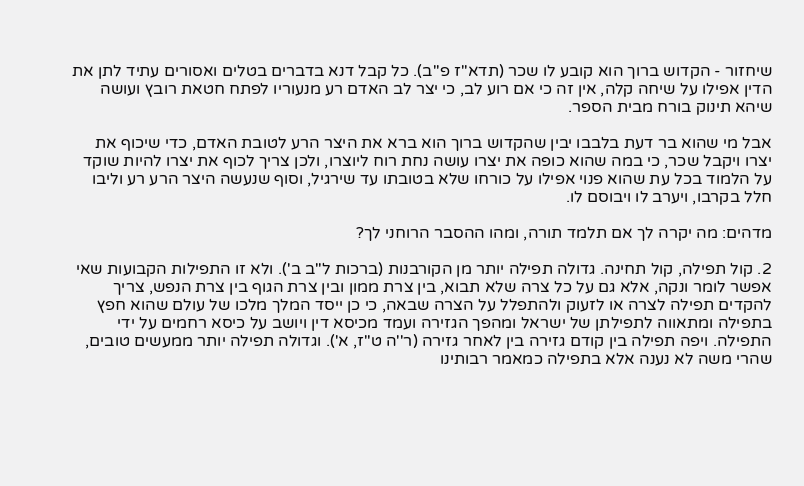שיחזור - הקדוש ברוך הוא קובע לו שכר (תדא''ז פ''ב). כל קבל דנא בדברים בטלים ואסורים עתיד לתן את הדין אפילו על שיחה קלה, אין זה כי אם רוע לב, כי יצר לב האדם רע מנעוריו לפתח חטאת רובץ ועושה שיהא תינוק בורח מבית הספר.

אבל מי שהוא בר דעת בלבבו יבין שהקדוש ברוך הוא ברא את היצר הרע לטובת האדם, כדי שיכוף את יצרו ויקבל שכר, כי במה שהוא כופה את יצרו עושה נחת רוח ליוצרו, ולכן צריך לכוף את יצרו להיות שוקד על הלמוד בכל עת שהוא פנוי אפילו על כורחו שלא בטובתו עד שירגיל, וסוף שנעשה היצר הרע רע וליבו חלל בקרבו, ויערב לו ויבוסם לו.

מדהים: מה יקרה לך אם תלמד תורה, ומהו ההסבר הרוחני לך?

2. קול תפילה, קול תחינה. גדולה תפילה יותר מן הקורבנות (ברכות ל"ב ב'). ולא זו התפילות הקבועות שאי אפשר לומר ונקה, אלא גם על כל צרה שלא תבוא, בין צרת ממון ובין צרת הגוף בין צרת הנפש, צריך להקדים תפילה לצרה או לזעוק ולהתפלל על הצרה שבאה, כי כן ייסד המלך מלכו של עולם שהוא חפץ בתפילה ומתאווה לתפילתן של ישראל ומהפך הגזירה ועמד מכיסא דין ויושב על כיסא רחמים על ידי התפילה. ויפה תפילה בין קודם גזירה בין לאחר גזירה (ר''ה ט"ז, א'). וגדולה תפילה יותר ממעשים טובים, שהרי משה לא נענה אלא בתפילה כמאמר רבותינו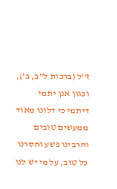ז''ל (ברכות ל"ב, ב'), וכגון אנן יתמי דיתמי כי דלונו מאוד ממעשים טובים והרבינו פשע וחסרנו כל טוב, על מי יש לנו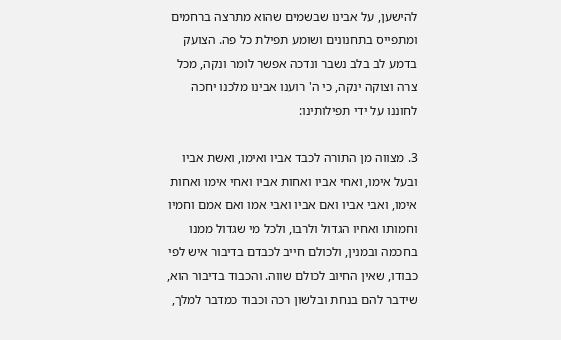להישען, על אבינו שבשמים שהוא מתרצה ברחמים ומתפייס בתחנונים ושומע תפילת כל פה. הצועק בדמע לב בלב נשבר ונדכה אפשר לומר ונקה, מכל צרה וצוקה ינקה, כי ה' רוענו אבינו מלכנו יחכה לחוננו על ידי תפילותינו:

3. מצווה מן התורה לכבד אביו ואימו, ואשת אביו ובעל אימו, ואחי אביו ואחות אביו ואחי אימו ואחות אימו, ואבי אביו ואם אביו ואבי אמו ואם אמם וחמיו וחמותו ואחיו הגדול ולרבו, ולכל מי שגדול ממנו בחכמה ובמנין, ולכולם חייב לכבדם בדיבור איש לפי כבודו, שאין החיוב לכולם שווה. והכבוד בדיבור הוא, שידבר להם בנחת ובלשון רכה וכבוד כמדבר למלך,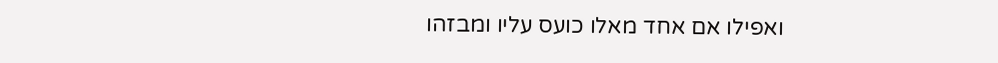ואפילו אם אחד מאלו כועס עליו ומבזהו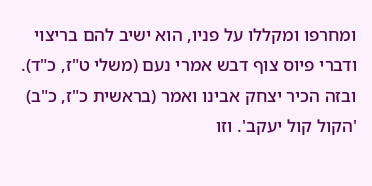ומחרפו ומקללו על פניו, הוא ישיב להם בריצוי ודברי פיוס צוף דבש אמרי נעם (משלי ט"ז, כ"ד). ובזה הכיר יצחק אבינו ואמר (בראשית כ"ז, כ"ב) 'הקול קול יעקב'. וזו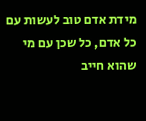מידת אדם טוב לעשות עם כל אדם, כל שכן עם מי שהוא חייב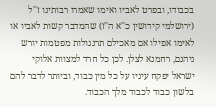בכבודו, ובפרט לאביו ואימו שאמרו רבותינו ז''ל (ירושלמי קידושין כ''א ה''ז) שהמדבר קשות לאביו או לאימו אפילו אם מאכילם תרנגולות מפטמות יורש גיהנם, רחמנא לצלן. לכן כל חרד למצוות אלוקי ישראל יפקח עיניו על כל מין כבוד, וביותר לדבר להם בלשון כבוד לכבוד מלך הכבוד.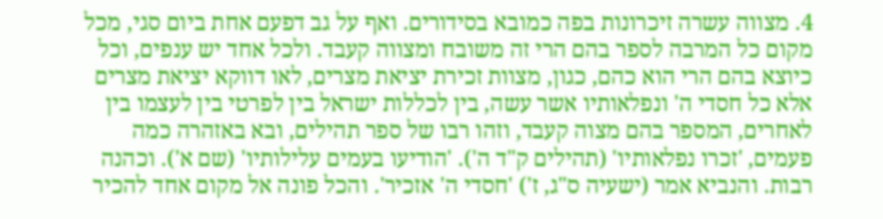4. מצווה עשרה זיכרונות בפה כמובא בסידורים. ואף על גב דפעם אחת ביום סגי, מכל מקום כל המרבה לספר בהם הרי זה משובח ומצווה קעבד. ולכל אחד יש ענפים, וכל כיוצא בהם הרי הוא כהם, כגון, מצוות זכירת יציאת מצרים, לאו דווקא יציאת מצרים אלא כל חסדי ה' ונפלאותיו אשר עשה, בין לכללות ישראל בין לפרטי בין לעצמו בין לאחרים, המספר בהם מצוה קעבד, וזהו רבו של ספר תהילים, ובא באזהרה כמה פעמים, 'זכרו נפלאותיו' (תהילים ק"ד ה'). 'הודיעו בעמים עלילותיו' (שם א'). וכהנה רבות. והנביא אמר (ישעיה ס"ג, ז') 'חסדי ה' אזכיר'. והכל פונה אל מקום אחד להכיר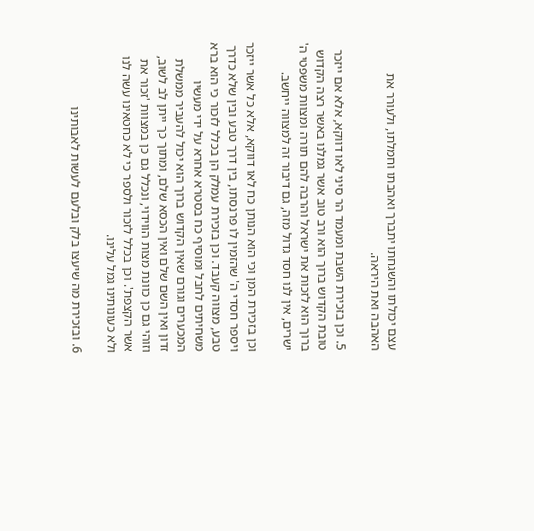עצם יכולתו והשגחתו יתברך ואהבתו וחמלתו, ולעורר את האהבה ואת היראה.

5. וכן בזכירת השבת ומעמד הר סיני לאו דווקא, אלא אם ייזכר טובת הקדוש ברוך הוא ורב טוב אשר גמלנו באשר רצה הקדוש ברוך הוא לזכות את ישראל והרבה להם תורה ומצוות משפטי ה' ישרים, אין לנו חסד גדול מזה, גם דיבור זה למצווה ייחשב.

וכן בזכירת המן וכי הוא הנותן כח לאו דווקא, אלא כל אשר ייזכר ויספר חסדי ה' שהזמין לו פרנסתו, בין דרך טבע ובין שלא כדרך טבע, מצווה קעבד. וכן בזכירת עמלק הן בכלל לזכור כי הוא ברא משחיתים לחבל ומוסיף כח בסטרא אחרא על ידי מעשיו המכערים וגורם שאין הקדוש ברוך הוא יכול להעביר ממשלת זדון ואין השם שלם ואין הכסא שלם, ומתוך כך ייתן לב לשוב, וזוהי גם כן כוונת מצות הווידוי, ונכלל גם כן במצוות 'זכור את אשר הקצפת'. וכן בכלל לזכור ולספר כי לא כחטאינו עשה לנו ולא כעונותינו גמל עלינו.

6. ובזכירת מה שיעצו בלק ובלעם לעשות לאבותינו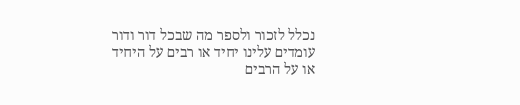נכלל לזכור ולספר מה שבכל דור ודור עומדים עלינו יחיד או רבים על היחיד או על הרבים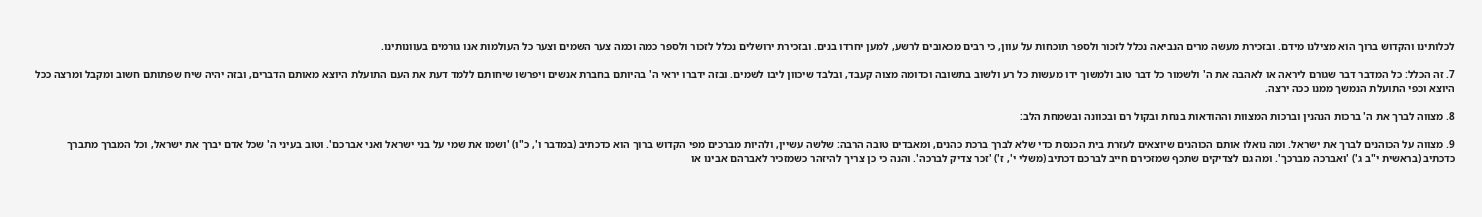לכלותינו והקדוש ברוך הוא מצילנו מידם. ובזכירת מעשה מרים הנביאה נכלל לזכור ולספר תוכחות על עוון, כי רבים מכאובים לרשע, למען יחרדו בנים. ובזכירת ירושלים נכלל לזכור ולספר כמה וכמה צער השמים וצער כל העולמות אנו גורמים בעוונותינו.

7. זה הכלל: כל המדבר דבר שגורם ליראה או לאהבה את ה' ולשמור כל דבר טוב ולמשוך ידו מעשות כל רע ולשוב בתשובה וכדומה מצוה קעבד, ובלבד שיכוון ליבו לשמים. ובזה ידברו יראי ה' בהיותם בחברת אנשים ויפרשו שיחותם ללמד דעת את העם התועלת היוצא מאותם הדברים, ובזה יהיה שיח שפתותם חשוב ומקבל ומרצה ככל היוצא וכפי התועלת הנמשך ממנו ככה ירצה.

8. מצווה לברך את ה' ברכות הנהנין וברכות המצוות וההודאות בנחת ובקול רם ובכוונה ובשמחת הלב:

9. מצווה על הכוהנים לברך את ישראל. ומה נואלו אותם הכוהנים שיוצאים לעזרת בית הכנסת כדי שלא לברך ברכת כהנים, ומאבדים טובה הרבה: שלשה עשיין, ולהיות מברכים מפי הקדוש ברוך הוא כדכתיב (במדבר ו', כ"ו) 'ושמו את שמי על בני ישראל ואני אברכם'. וטוב בעיני ה' שכל אדם יברך את ישראל, וכל המברך מתברך כדכתיב (בראשית י"ב ג') 'ואברכה מברכך'. ומה גם לצדיקים שתכף שמזכירם חייב לברכם דכתיב (משלי י', ז') 'זכר צדיק לברכה'. והנה כי כן צריך להיזהר כשמזכיר לאברהם אבינו או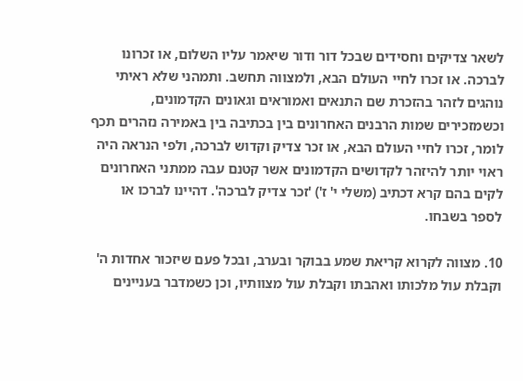לשאר צדיקים וחסידים שבכל דור ודור שיאמר עליו השלום, או זכרונו לברכה. או זכרו לחיי העולם הבא, ולמצווה תחשב. ותמהני שלא ראיתי נוהגים לזהר בהזכרת שם התנאים ואמוראים וגאונים הקדמונים, וכשמזכירים שמות הרבנים האחרונים בין בכתיבה בין באמירה נזהרים תכף לומר, זכרו לחיי העולם הבא, או זכר צדיק וקדוש לברכה, ולפי הנראה היה ראוי יותר להיזהר לקדושים הקדמונים אשר קטנם עבה ממתני האחרונים לקים בהם קרא דכתיב (משלי י' ז') 'זכר צדיק לברכה'. דהיינו לברכו או לספר בשבחו.

10. מצווה לקרוא קריאת שמע בבוקר ובערב, ובכל פעם שיזכור אחדות ה' וקבלת עול מלכותו ואהבתו וקבלת עול מצוותיו, וכן כשמדבר בעניינים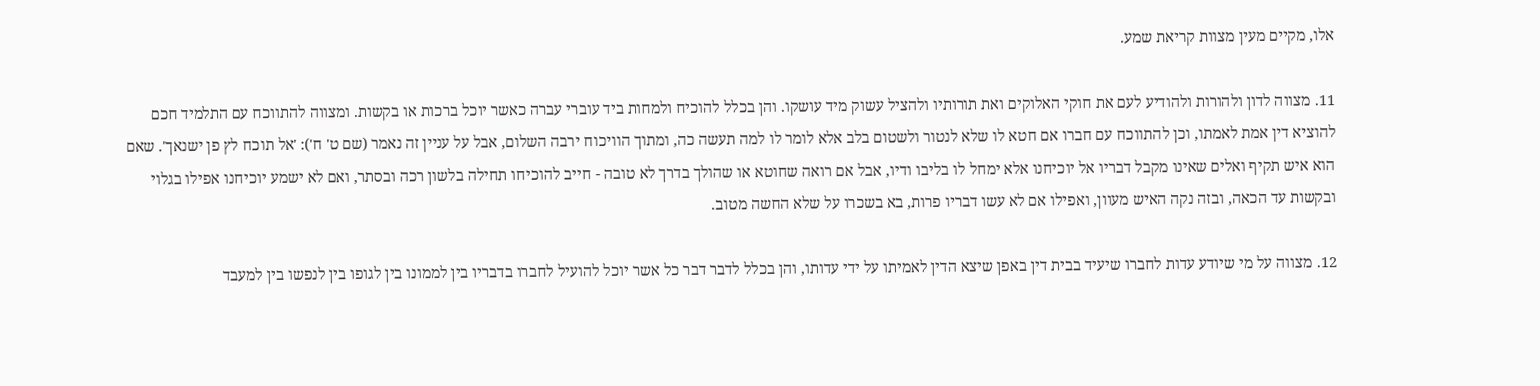אלו, מקיים מעין מצוות קריאת שמע.

11. מצווה לדון ולהורות ולהודיע לעם את חוקי האלוקים ואת תורותיו ולהציל עשוק מיד עושקו. והן בכלל להוכיח ולמחות ביד עוברי עברה כאשר יוכל ברכות או בקשות. ומצווה להתווכח עם התלמיד חכם להוציא דין אמת לאמתו, וכן להתווכח עם חברו אם חטא לו שלא לנטור ולשטום בלב אלא לומר לו למה תעשה כה, ומתוך הוויכוח ירבה השלום, אבל על עניין זה נאמר (שם ט' ח'): 'אל תוכח לץ פן ישנאך'. שאם הוא איש תקיף ואלים שאינו מקבל דבריו אל יוכיחנו אלא ימחל לו בליבו ודיו, אבל אם רואה שחוטא או שהולך בדרך לא טובה - חייב להוכיחו תחילה בלשון רכה ובסתר, ואם לא ישמע יוכיחנו אפילו בגלוי ובקשות עד הכאה, ובזה נקה האיש מעוון, ואפילו אם לא עשו דבריו פרות, בא בשכרו על שלא החשה מטוב.

12. מצווה על מי שיודע עדות לחברו שיעיד בבית דין באפן שיצא הדין לאמיתו על ידי עדותו, והן בכלל לדבר דבר כל אשר יוכל להועיל לחברו בדבריו בין לממונו בין לגופו בין לנפשו בין למעבד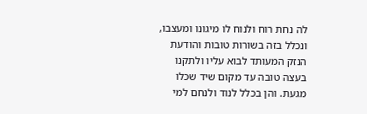לה נחת רוח ולנוח לו מיגונו ומעצבו, ונכלל בזה בשורות טובות והודעת הנזק המעותד לבוא עליו ולתקנו בעצה טובה עד מקום שיד שכלו מגעת. והן בכלל לנוד ולנחם למי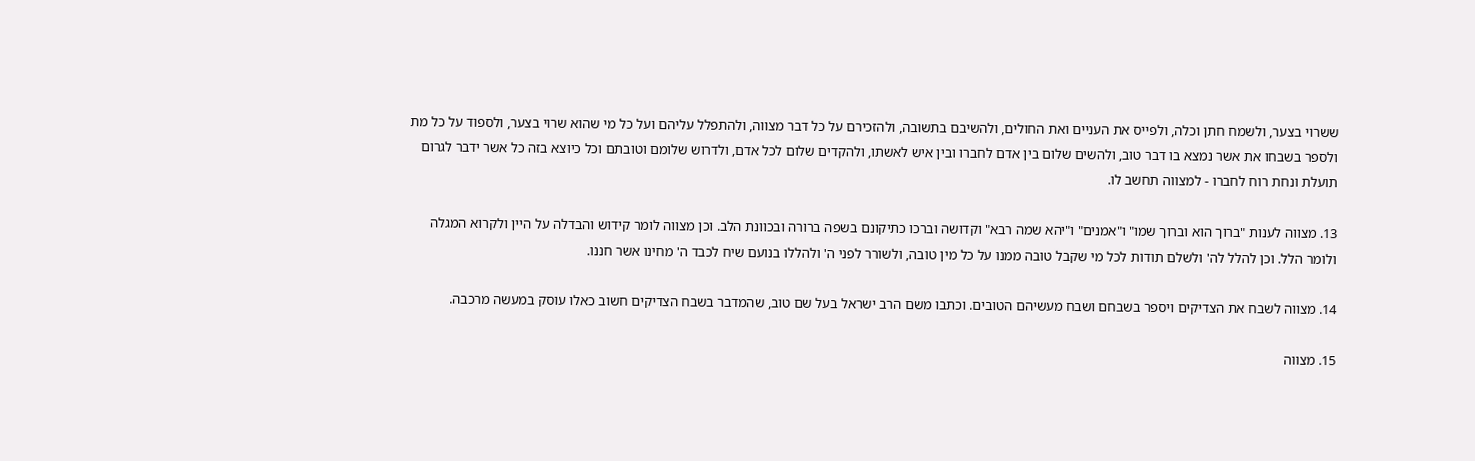ששרוי בצער, ולשמח חתן וכלה, ולפייס את העניים ואת החולים, ולהשיבם בתשובה, ולהזכירם על כל דבר מצווה, ולהתפלל עליהם ועל כל מי שהוא שרוי בצער, ולספוד על כל מת ולספר בשבחו את אשר נמצא בו דבר טוב, ולהשים שלום בין אדם לחברו ובין איש לאשתו, ולהקדים שלום לכל אדם, ולדרוש שלומם וטובתם וכל כיוצא בזה כל אשר ידבר לגרום תועלת ונחת רוח לחברו - למצווה תחשב לו.

13. מצווה לענות "ברוך הוא וברוך שמו" ו"אמנים" ו"יהא שמה רבא" וקדושה וברכו כתיקונם בשפה ברורה ובכוונת הלב. וכן מצווה לומר קידוש והבדלה על היין ולקרוא המגלה ולומר הלל. וכן להלל לה' ולשלם תודות לכל מי שקבל טובה ממנו על כל מין טובה, ולשורר לפני ה' ולהללו בנועם שיח לכבד ה' מחינו אשר חננו.

14. מצווה לשבח את הצדיקים ויספר בשבחם ושבח מעשיהם הטובים. וכתבו משם הרב ישראל בעל שם טוב, שהמדבר בשבח הצדיקים חשוב כאלו עוסק במעשה מרכבה.

15. מצווה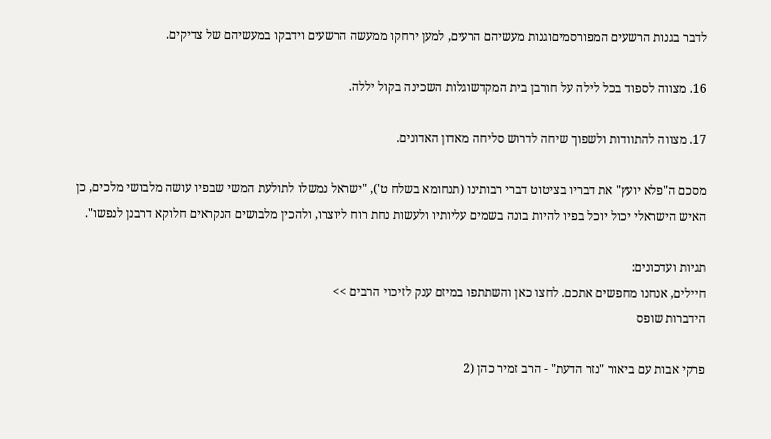לדבר בגנות הרשעים המפורסמיםוגנות מעשיהם הרעים, למען ירחקו ממעשה הרשעים וידבקו במעשיהם של צדיקים.

16. מצווה לספוד בכל לילה על חורבן בית המקדשוגלות השכינה בקול יללה.

17. מצווה להתוודות ולשפוך שיחה לדרוש סליחה מאדון האדונים.

מסכם ה"פלא יועץ" את דבריו בציטוט דברי רבותינו (תנחומא בשלח ט'), "ישראל נמשלו לתולעת המשי שבפיו עושה מלבושי מלכים, כן האיש הישראלי יכול יוכל בפיו להיות בונה בשמים עליותיו ולעשות נחת רוח ליוצרו, ולהכין מלבושים הנקראים חלוקא דרבנן לנפשו".

תגיות ועדכונים:
חיילים, אנחנו מחפשים אתכם. לחצו כאן והשתתפו במיזם ענק לזיכוי הרבים >>
הידברות שופס

פרקי אבות עם ביאור "נזר הדעת" - הרב זמיר כהן (2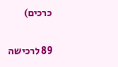כרכים)

89 לרכישה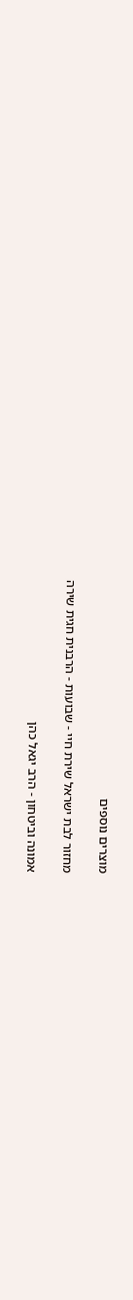מוצרים נוספים

מחזור לבת ישראל שירת חיי - שבועות - הרבנית חגית שירה

אמונה וביטחון - הרב יגאל כהן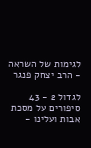לגימות של השראה - הרב יצחק פנגר

לגדול 2 - 43 סיפורים על מסכת אבות ועלינו -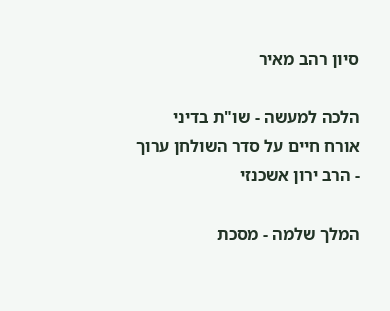סיון רהב מאיר

הלכה למעשה - שו"ת בדיני אורח חיים על סדר השולחן ערוך - הרב ירון אשכנזי

המלך שלמה - מסכת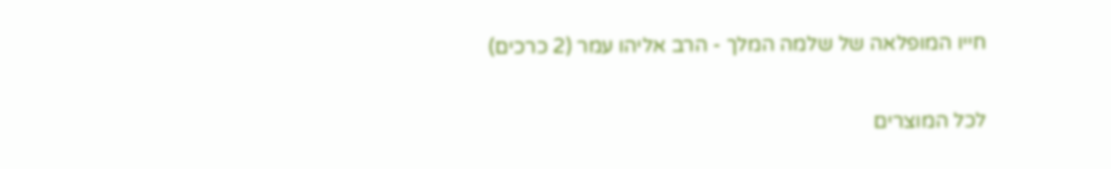חייו המופלאה של שלמה המלך - הרב אליהו עמר (2 כרכים)

לכל המוצרים